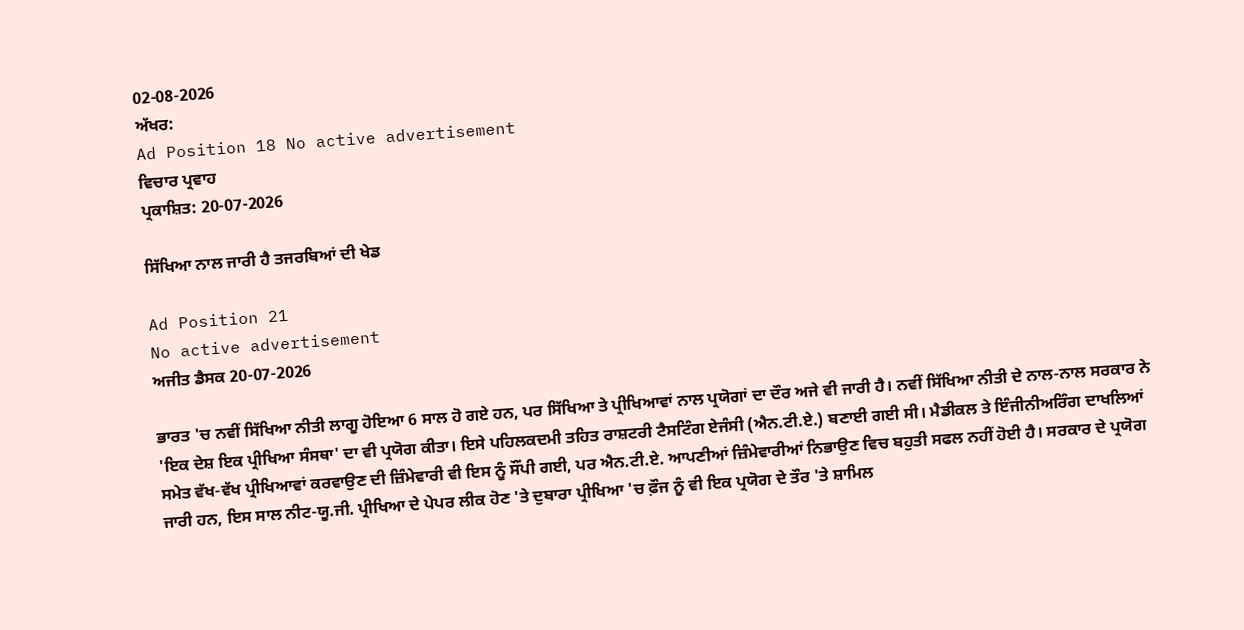02-08-2026
ਅੱਖਰ:
Ad Position 18 No active advertisement
ਵਿਚਾਰ ਪ੍ਰਵਾਹ
ਪ੍ਰਕਾਸ਼ਿਤ: 20-07-2026

ਸਿੱਖਿਆ ਨਾਲ ਜਾਰੀ ਹੈ ਤਜਰਬਿਆਂ ਦੀ ਖੇਡ

Ad Position 21
No active advertisement
ਅਜੀਤ ਡੈਸਕ 20-07-2026

ਭਾਰਤ 'ਚ ਨਵੀਂ ਸਿੱਖਿਆ ਨੀਤੀ ਲਾਗੂ ਹੋਇਆ 6 ਸਾਲ ਹੋ ਗਏ ਹਨ, ਪਰ ਸਿੱਖਿਆ ਤੇ ਪ੍ਰੀਖਿਆਵਾਂ ਨਾਲ ਪ੍ਰਯੋਗਾਂ ਦਾ ਦੌਰ ਅਜੇ ਵੀ ਜਾਰੀ ਹੈ। ਨਵੀਂ ਸਿੱਖਿਆ ਨੀਤੀ ਦੇ ਨਾਲ-ਨਾਲ ਸਰਕਾਰ ਨੇ 'ਇਕ ਦੇਸ਼ ਇਕ ਪ੍ਰੀਖਿਆ ਸੰਸਥਾ' ਦਾ ਵੀ ਪ੍ਰਯੋਗ ਕੀਤਾ। ਇਸੇ ਪਹਿਲਕਦਮੀ ਤਹਿਤ ਰਾਸ਼ਟਰੀ ਟੈਸਟਿੰਗ ਏਜੰਸੀ (ਐਨ.ਟੀ.ਏ.) ਬਣਾਈ ਗਈ ਸੀ। ਮੈਡੀਕਲ ਤੇ ਇੰਜੀਨੀਅਰਿੰਗ ਦਾਖਲਿਆਂ ਸਮੇਤ ਵੱਖ-ਵੱਖ ਪ੍ਰੀਖਿਆਵਾਂ ਕਰਵਾਉਣ ਦੀ ਜ਼ਿੰਮੇਵਾਰੀ ਵੀ ਇਸ ਨੂੰ ਸੌਂਪੀ ਗਈ, ਪਰ ਐਨ.ਟੀ.ਏ. ਆਪਣੀਆਂ ਜ਼ਿੰਮੇਵਾਰੀਆਂ ਨਿਭਾਉਣ ਵਿਚ ਬਹੁਤੀ ਸਫਲ ਨਹੀਂ ਹੋਈ ਹੈ। ਸਰਕਾਰ ਦੇ ਪ੍ਰਯੋਗ ਜਾਰੀ ਹਨ, ਇਸ ਸਾਲ ਨੀਟ-ਯੂ.ਜੀ. ਪ੍ਰੀਖਿਆ ਦੇ ਪੇਪਰ ਲੀਕ ਹੋਣ 'ਤੇ ਦੁਬਾਰਾ ਪ੍ਰੀਖਿਆ 'ਚ ਫ਼ੌਜ ਨੂੰ ਵੀ ਇਕ ਪ੍ਰਯੋਗ ਦੇ ਤੌਰ 'ਤੇ ਸ਼ਾਮਿਲ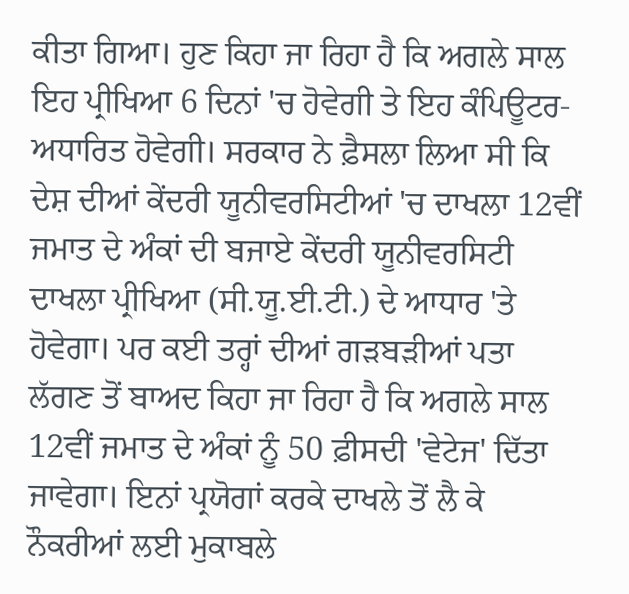ਕੀਤਾ ਗਿਆ। ਹੁਣ ਕਿਹਾ ਜਾ ਰਿਹਾ ਹੈ ਕਿ ਅਗਲੇ ਸਾਲ ਇਹ ਪ੍ਰੀਖਿਆ 6 ਦਿਨਾਂ 'ਚ ਹੋਵੇਗੀ ਤੇ ਇਹ ਕੰਪਿਊਟਰ-ਅਧਾਰਿਤ ਹੋਵੇਗੀ। ਸਰਕਾਰ ਨੇ ਫ਼ੈਸਲਾ ਲਿਆ ਸੀ ਕਿ ਦੇਸ਼ ਦੀਆਂ ਕੇਂਦਰੀ ਯੂਨੀਵਰਸਿਟੀਆਂ 'ਚ ਦਾਖਲਾ 12ਵੀਂ ਜਮਾਤ ਦੇ ਅੰਕਾਂ ਦੀ ਬਜਾਏ ਕੇਂਦਰੀ ਯੂਨੀਵਰਸਿਟੀ ਦਾਖਲਾ ਪ੍ਰੀਖਿਆ (ਸੀ.ਯੂ.ਈ.ਟੀ.) ਦੇ ਆਧਾਰ 'ਤੇ ਹੋਵੇਗਾ। ਪਰ ਕਈ ਤਰ੍ਹਾਂ ਦੀਆਂ ਗੜਬੜੀਆਂ ਪਤਾ ਲੱਗਣ ਤੋਂ ਬਾਅਦ ਕਿਹਾ ਜਾ ਰਿਹਾ ਹੈ ਕਿ ਅਗਲੇ ਸਾਲ 12ਵੀਂ ਜਮਾਤ ਦੇ ਅੰਕਾਂ ਨੂੰ 50 ਫ਼ੀਸਦੀ 'ਵੇਟੇਜ' ਦਿੱਤਾ ਜਾਵੇਗਾ। ਇਨਾਂ ਪ੍ਰਯੋਗਾਂ ਕਰਕੇ ਦਾਖਲੇ ਤੋਂ ਲੈ ਕੇ ਨੌਕਰੀਆਂ ਲਈ ਮੁਕਾਬਲੇ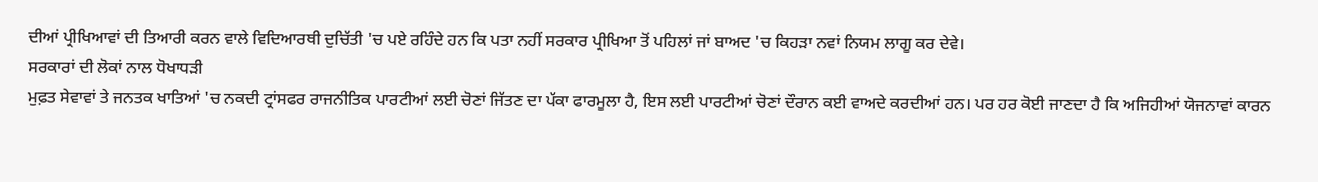ਦੀਆਂ ਪ੍ਰੀਖਿਆਵਾਂ ਦੀ ਤਿਆਰੀ ਕਰਨ ਵਾਲੇ ਵਿਦਿਆਰਥੀ ਦੁਚਿੱਤੀ 'ਚ ਪਏ ਰਹਿੰਦੇ ਹਨ ਕਿ ਪਤਾ ਨਹੀਂ ਸਰਕਾਰ ਪ੍ਰੀਖਿਆ ਤੋਂ ਪਹਿਲਾਂ ਜਾਂ ਬਾਅਦ 'ਚ ਕਿਹੜਾ ਨਵਾਂ ਨਿਯਮ ਲਾਗੂ ਕਰ ਦੇਵੇ।
ਸਰਕਾਰਾਂ ਦੀ ਲੋਕਾਂ ਨਾਲ ਧੋਖਾਧੜੀ
ਮੁਫ਼ਤ ਸੇਵਾਵਾਂ ਤੇ ਜਨਤਕ ਖਾਤਿਆਂ 'ਚ ਨਕਦੀ ਟ੍ਰਾਂਸਫਰ ਰਾਜਨੀਤਿਕ ਪਾਰਟੀਆਂ ਲਈ ਚੋਣਾਂ ਜਿੱਤਣ ਦਾ ਪੱਕਾ ਫਾਰਮੂਲਾ ਹੈ, ਇਸ ਲਈ ਪਾਰਟੀਆਂ ਚੋਣਾਂ ਦੌਰਾਨ ਕਈ ਵਾਅਦੇ ਕਰਦੀਆਂ ਹਨ। ਪਰ ਹਰ ਕੋਈ ਜਾਣਦਾ ਹੈ ਕਿ ਅਜਿਹੀਆਂ ਯੋਜਨਾਵਾਂ ਕਾਰਨ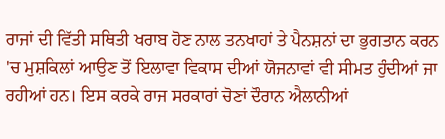ਰਾਜਾਂ ਦੀ ਵਿੱਤੀ ਸਥਿਤੀ ਖਰਾਬ ਹੋਣ ਨਾਲ ਤਨਖਾਹਾਂ ਤੇ ਪੈਨਸ਼ਨਾਂ ਦਾ ਭੁਗਤਾਨ ਕਰਨ 'ਚ ਮੁਸ਼ਕਿਲਾਂ ਆਉਣ ਤੋਂ ਇਲਾਵਾ ਵਿਕਾਸ ਦੀਆਂ ਯੋਜਨਾਵਾਂ ਵੀ ਸੀਮਤ ਹੁੰਦੀਆਂ ਜਾ ਰਹੀਆਂ ਹਨ। ਇਸ ਕਰਕੇ ਰਾਜ ਸਰਕਾਰਾਂ ਚੋਣਾਂ ਦੌਰਾਨ ਐਲਾਨੀਆਂ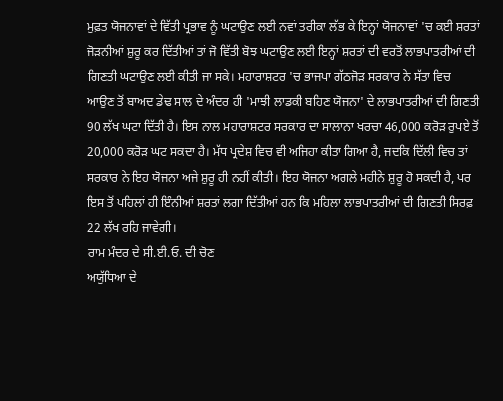ਮੁਫ਼ਤ ਯੋਜਨਾਵਾਂ ਦੇ ਵਿੱਤੀ ਪ੍ਰਭਾਵ ਨੂੰ ਘਟਾਉਣ ਲਈ ਨਵਾਂ ਤਰੀਕਾ ਲੱਭ ਕੇ ਇਨ੍ਹਾਂ ਯੋਜਨਾਵਾਂ 'ਚ ਕਈ ਸ਼ਰਤਾਂ ਜੋੜਨੀਆਂ ਸ਼ੁਰੂ ਕਰ ਦਿੱਤੀਆਂ ਤਾਂ ਜੋ ਵਿੱਤੀ ਬੋਝ ਘਟਾਉਣ ਲਈ ਇਨ੍ਹਾਂ ਸ਼ਰਤਾਂ ਦੀ ਵਰਤੋਂ ਲਾਭਪਾਤਰੀਆਂ ਦੀ ਗਿਣਤੀ ਘਟਾਉਣ ਲਈ ਕੀਤੀ ਜਾ ਸਕੇ। ਮਹਾਰਾਸ਼ਟਰ 'ਚ ਭਾਜਪਾ ਗੱਠਜੋੜ ਸਰਕਾਰ ਨੇ ਸੱਤਾ ਵਿਚ ਆਉਣ ਤੋਂ ਬਾਅਦ ਡੇਢ ਸਾਲ ਦੇ ਅੰਦਰ ਹੀ 'ਮਾਝੀ ਲਾਡਕੀ ਬਹਿਣ ਯੋਜਨਾ' ਦੇ ਲਾਭਪਾਤਰੀਆਂ ਦੀ ਗਿਣਤੀ 90 ਲੱਖ ਘਟਾ ਦਿੱਤੀ ਹੈ। ਇਸ ਨਾਲ ਮਹਾਰਾਸ਼ਟਰ ਸਰਕਾਰ ਦਾ ਸਾਲਾਨਾ ਖਰਚਾ 46,000 ਕਰੋੜ ਰੁਪਏ ਤੋਂ 20,000 ਕਰੋੜ ਘਟ ਸਕਦਾ ਹੈ। ਮੱਧ ਪ੍ਰਦੇਸ਼ ਵਿਚ ਵੀ ਅਜਿਹਾ ਕੀਤਾ ਗਿਆ ਹੈ, ਜਦਕਿ ਦਿੱਲੀ ਵਿਚ ਤਾਂ ਸਰਕਾਰ ਨੇ ਇਹ ਯੋਜਨਾ ਅਜੇ ਸ਼ੁਰੂ ਹੀ ਨਹੀਂ ਕੀਤੀ। ਇਹ ਯੋਜਨਾ ਅਗਲੇ ਮਹੀਨੇ ਸ਼ੁਰੂ ਹੋ ਸਕਦੀ ਹੈ, ਪਰ ਇਸ ਤੋਂ ਪਹਿਲਾਂ ਹੀ ਇੰਨੀਆਂ ਸ਼ਰਤਾਂ ਲਗਾ ਦਿੱਤੀਆਂ ਹਨ ਕਿ ਮਹਿਲਾ ਲਾਭਪਾਤਰੀਆਂ ਦੀ ਗਿਣਤੀ ਸਿਰਫ਼ 22 ਲੱਖ ਰਹਿ ਜਾਵੇਗੀ।
ਰਾਮ ਮੰਦਰ ਦੇ ਸੀ.ਈ.ਓ. ਦੀ ਚੋਣ
ਅਯੁੱਧਿਆ ਦੇ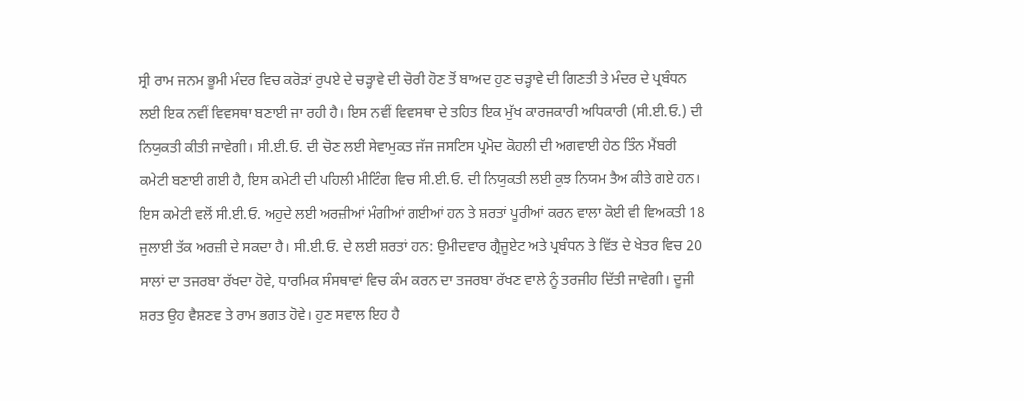ਸ੍ਰੀ ਰਾਮ ਜਨਮ ਭੂਮੀ ਮੰਦਰ ਵਿਚ ਕਰੋੜਾਂ ਰੁਪਏ ਦੇ ਚੜ੍ਹਾਵੇ ਦੀ ਚੋਰੀ ਹੋਣ ਤੋਂ ਬਾਅਦ ਹੁਣ ਚੜ੍ਹਾਵੇ ਦੀ ਗਿਣਤੀ ਤੇ ਮੰਦਰ ਦੇ ਪ੍ਰਬੰਧਨ ਲਈ ਇਕ ਨਵੀਂ ਵਿਵਸਥਾ ਬਣਾਈ ਜਾ ਰਹੀ ਹੈ। ਇਸ ਨਵੀਂ ਵਿਵਸਥਾ ਦੇ ਤਹਿਤ ਇਕ ਮੁੱਖ ਕਾਰਜਕਾਰੀ ਅਧਿਕਾਰੀ (ਸੀ.ਈ.ਓ.) ਦੀ ਨਿਯੁਕਤੀ ਕੀਤੀ ਜਾਵੇਗੀ। ਸੀ.ਈ.ਓ. ਦੀ ਚੋਣ ਲਈ ਸੇਵਾਮੁਕਤ ਜੱਜ ਜਸਟਿਸ ਪ੍ਰਮੋਦ ਕੋਹਲੀ ਦੀ ਅਗਵਾਈ ਹੇਠ ਤਿੰਨ ਮੈਂਬਰੀ ਕਮੇਟੀ ਬਣਾਈ ਗਈ ਹੈ, ਇਸ ਕਮੇਟੀ ਦੀ ਪਹਿਲੀ ਮੀਟਿੰਗ ਵਿਚ ਸੀ.ਈ.ਓ. ਦੀ ਨਿਯੁਕਤੀ ਲਈ ਕੁਝ ਨਿਯਮ ਤੈਅ ਕੀਤੇ ਗਏ ਹਨ। ਇਸ ਕਮੇਟੀ ਵਲੋਂ ਸੀ.ਈ.ਓ. ਅਹੁਦੇ ਲਈ ਅਰਜ਼ੀਆਂ ਮੰਗੀਆਂ ਗਈਆਂ ਹਨ ਤੇ ਸ਼ਰਤਾਂ ਪੂਰੀਆਂ ਕਰਨ ਵਾਲਾ ਕੋਈ ਵੀ ਵਿਅਕਤੀ 18 ਜੁਲਾਈ ਤੱਕ ਅਰਜ਼ੀ ਦੇ ਸਕਦਾ ਹੈ। ਸੀ.ਈ.ਓ. ਦੇ ਲਈ ਸ਼ਰਤਾਂ ਹਨ: ਉਮੀਦਵਾਰ ਗ੍ਰੈਜੂਏਟ ਅਤੇ ਪ੍ਰਬੰਧਨ ਤੇ ਵਿੱਤ ਦੇ ਖੇਤਰ ਵਿਚ 20 ਸਾਲਾਂ ਦਾ ਤਜਰਬਾ ਰੱਖਦਾ ਹੋਵੇ, ਧਾਰਮਿਕ ਸੰਸਥਾਵਾਂ ਵਿਚ ਕੰਮ ਕਰਨ ਦਾ ਤਜਰਬਾ ਰੱਖਣ ਵਾਲੇ ਨੂੰ ਤਰਜੀਹ ਦਿੱਤੀ ਜਾਵੇਗੀ। ਦੂਜੀ ਸ਼ਰਤ ਉਹ ਵੈਸ਼ਣਵ ਤੇ ਰਾਮ ਭਗਤ ਹੋਵੇ। ਹੁਣ ਸਵਾਲ ਇਹ ਹੈ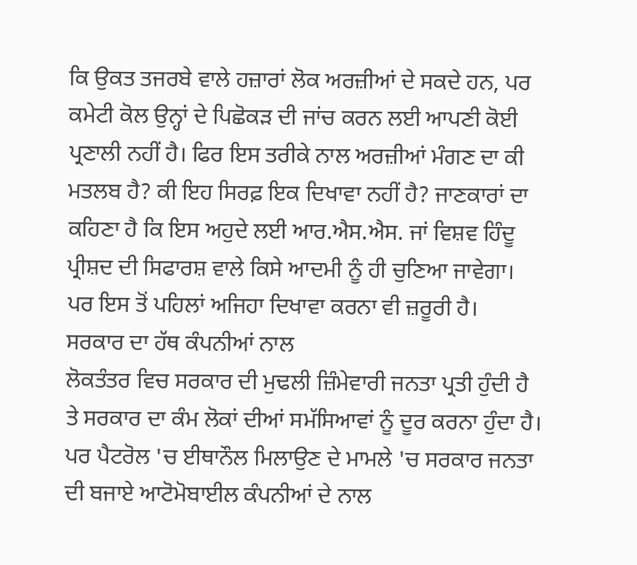ਕਿ ਉਕਤ ਤਜਰਬੇ ਵਾਲੇ ਹਜ਼ਾਰਾਂ ਲੋਕ ਅਰਜ਼ੀਆਂ ਦੇ ਸਕਦੇ ਹਨ, ਪਰ ਕਮੇਟੀ ਕੋਲ ਉਨ੍ਹਾਂ ਦੇ ਪਿਛੋਕੜ ਦੀ ਜਾਂਚ ਕਰਨ ਲਈ ਆਪਣੀ ਕੋਈ ਪ੍ਰਣਾਲੀ ਨਹੀਂ ਹੈ। ਫਿਰ ਇਸ ਤਰੀਕੇ ਨਾਲ ਅਰਜ਼ੀਆਂ ਮੰਗਣ ਦਾ ਕੀ ਮਤਲਬ ਹੈ? ਕੀ ਇਹ ਸਿਰਫ਼ ਇਕ ਦਿਖਾਵਾ ਨਹੀਂ ਹੈ? ਜਾਣਕਾਰਾਂ ਦਾ ਕਹਿਣਾ ਹੈ ਕਿ ਇਸ ਅਹੁਦੇ ਲਈ ਆਰ.ਐਸ.ਐਸ. ਜਾਂ ਵਿਸ਼ਵ ਹਿੰਦੂ ਪ੍ਰੀਸ਼ਦ ਦੀ ਸਿਫਾਰਸ਼ ਵਾਲੇ ਕਿਸੇ ਆਦਮੀ ਨੂੰ ਹੀ ਚੁਣਿਆ ਜਾਵੇਗਾ। ਪਰ ਇਸ ਤੋਂ ਪਹਿਲਾਂ ਅਜਿਹਾ ਦਿਖਾਵਾ ਕਰਨਾ ਵੀ ਜ਼ਰੂਰੀ ਹੈ।
ਸਰਕਾਰ ਦਾ ਹੱਥ ਕੰਪਨੀਆਂ ਨਾਲ
ਲੋਕਤੰਤਰ ਵਿਚ ਸਰਕਾਰ ਦੀ ਮੁਢਲੀ ਜ਼ਿੰਮੇਵਾਰੀ ਜਨਤਾ ਪ੍ਰਤੀ ਹੁੰਦੀ ਹੈ ਤੇ ਸਰਕਾਰ ਦਾ ਕੰਮ ਲੋਕਾਂ ਦੀਆਂ ਸਮੱਸਿਆਵਾਂ ਨੂੰ ਦੂਰ ਕਰਨਾ ਹੁੰਦਾ ਹੈ। ਪਰ ਪੈਟਰੋਲ 'ਚ ਈਥਾਨੌਲ ਮਿਲਾਉਣ ਦੇ ਮਾਮਲੇ 'ਚ ਸਰਕਾਰ ਜਨਤਾ ਦੀ ਬਜਾਏ ਆਟੋਮੋਬਾਈਲ ਕੰਪਨੀਆਂ ਦੇ ਨਾਲ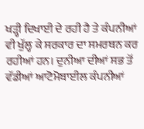ਖੜ੍ਹੀ ਦਿਖਾਈ ਦੇ ਰਹੀ ਹੈ ਤੇ ਕੰਪਨੀਆਂ ਵੀ ਖੁੱਲ੍ਹ ਕੇ ਸਰਕਾਰ ਦਾ ਸਮਰਥਨ ਕਰ ਰਹੀਆਂ ਹਨ। ਦੁਨੀਆ ਦੀਆਂ ਸਭ ਤੋਂ ਵੱਡੀਆਂ ਆਟੋਮੋਬਾਈਲ ਕੰਪਨੀਆਂ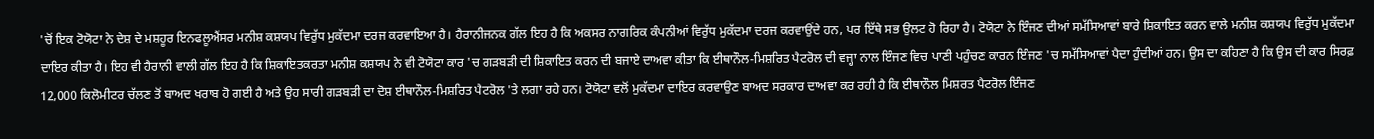'ਚੋਂ ਇਕ ਟੋਯੋਟਾ ਨੇ ਦੇਸ਼ ਦੇ ਮਸ਼ਹੂਰ ਇਨਫਲੂਐਂਸਰ ਮਨੀਸ਼ ਕਸ਼ਯਪ ਵਿਰੁੱਧ ਮੁਕੱਦਮਾ ਦਰਜ ਕਰਵਾਇਆ ਹੈ। ਹੈਰਾਨੀਜਨਕ ਗੱਲ ਇਹ ਹੈ ਕਿ ਅਕਸਰ ਨਾਗਰਿਕ ਕੰਪਨੀਆਂ ਵਿਰੁੱਧ ਮੁਕੱਦਮਾ ਦਰਜ ਕਰਵਾਉਂਦੇ ਹਨ, ਪਰ ਇੱਥੇ ਸਭ ਉਲਟ ਹੋ ਰਿਹਾ ਹੈ। ਟੋਯੋਟਾ ਨੇ ਇੰਜਣ ਦੀਆਂ ਸਮੱਸਿਆਵਾਂ ਬਾਰੇ ਸ਼ਿਕਾਇਤ ਕਰਨ ਵਾਲੇ ਮਨੀਸ਼ ਕਸ਼ਯਪ ਵਿਰੁੱਧ ਮੁਕੱਦਮਾ ਦਾਇਰ ਕੀਤਾ ਹੈ। ਇਹ ਵੀ ਹੈਰਾਨੀ ਵਾਲੀ ਗੱਲ ਇਹ ਹੈ ਕਿ ਸ਼ਿਕਾਇਤਕਰਤਾ ਮਨੀਸ਼ ਕਸ਼ਯਪ ਨੇ ਵੀ ਟੋਯੋਟਾ ਕਾਰ 'ਚ ਗੜਬੜੀ ਦੀ ਸ਼ਿਕਾਇਤ ਕਰਨ ਦੀ ਬਜਾਏ ਦਾਅਵਾ ਕੀਤਾ ਕਿ ਈਥਾਨੌਲ-ਮਿਸ਼ਰਿਤ ਪੈਟਰੋਲ ਦੀ ਵਜ੍ਹਾ ਨਾਲ ਇੰਜਣ ਵਿਚ ਪਾਣੀ ਪਹੁੰਚਣ ਕਾਰਨ ਇੰਜਣ 'ਚ ਸਮੱਸਿਆਵਾਂ ਪੈਦਾ ਹੁੰਦੀਆਂ ਹਨ। ਉਸ ਦਾ ਕਹਿਣਾ ਹੈ ਕਿ ਉਸ ਦੀ ਕਾਰ ਸਿਰਫ਼ 12,000 ਕਿਲੋਮੀਟਰ ਚੱਲਣ ਤੋਂ ਬਾਅਦ ਖਰਾਬ ਹੋ ਗਈ ਹੈ ਅਤੇ ਉਹ ਸਾਰੀ ਗੜਬੜੀ ਦਾ ਦੋਸ਼ ਈਥਾਨੌਲ-ਮਿਸ਼ਰਿਤ ਪੈਟਰੋਲ 'ਤੇ ਲਗਾ ਰਹੇ ਹਨ। ਟੋਯੋਟਾ ਵਲੋਂ ਮੁਕੱਦਮਾ ਦਾਇਰ ਕਰਵਾਉਣ ਬਾਅਦ ਸਰਕਾਰ ਦਾਅਵਾ ਕਰ ਰਹੀ ਹੈ ਕਿ ਈਥਾਨੌਲ ਮਿਸ਼ਰਤ ਪੈਟਰੋਲ ਇੰਜਣ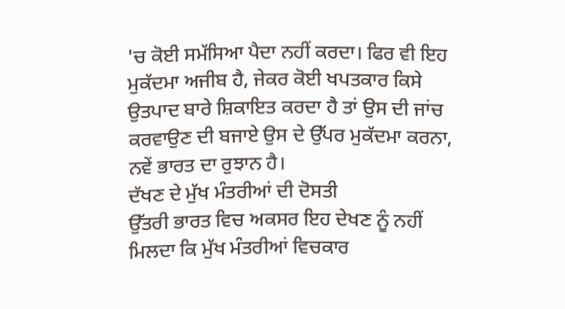'ਚ ਕੋਈ ਸਮੱਸਿਆ ਪੈਦਾ ਨਹੀਂ ਕਰਦਾ। ਫਿਰ ਵੀ ਇਹ ਮੁਕੱਦਮਾ ਅਜੀਬ ਹੈ, ਜੇਕਰ ਕੋਈ ਖਪਤਕਾਰ ਕਿਸੇ ਉਤਪਾਦ ਬਾਰੇ ਸ਼ਿਕਾਇਤ ਕਰਦਾ ਹੈ ਤਾਂ ਉਸ ਦੀ ਜਾਂਚ ਕਰਵਾਉਣ ਦੀ ਬਜਾਏ ਉਸ ਦੇ ਉੱਪਰ ਮੁਕੱਦਮਾ ਕਰਨਾ, ਨਵੇਂ ਭਾਰਤ ਦਾ ਰੁਝਾਨ ਹੈ।
ਦੱਖਣ ਦੇ ਮੁੱਖ ਮੰਤਰੀਆਂ ਦੀ ਦੋਸਤੀ
ਉੱਤਰੀ ਭਾਰਤ ਵਿਚ ਅਕਸਰ ਇਹ ਦੇਖਣ ਨੂੰ ਨਹੀਂ ਮਿਲਦਾ ਕਿ ਮੁੱਖ ਮੰਤਰੀਆਂ ਵਿਚਕਾਰ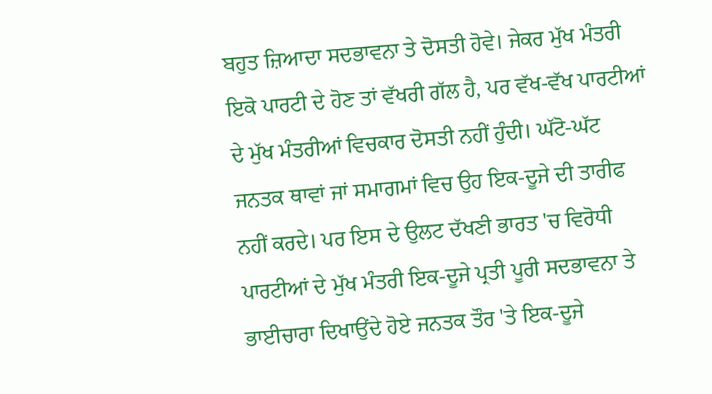ਬਹੁਤ ਜ਼ਿਆਦਾ ਸਦਭਾਵਨਾ ਤੇ ਦੋਸਤੀ ਹੋਵੇ। ਜੇਕਰ ਮੁੱਖ ਮੰਤਰੀ ਇਕੋ ਪਾਰਟੀ ਦੇ ਹੋਣ ਤਾਂ ਵੱਖਰੀ ਗੱਲ ਹੈ, ਪਰ ਵੱਖ-ਵੱਖ ਪਾਰਟੀਆਂ ਦੇ ਮੁੱਖ ਮੰਤਰੀਆਂ ਵਿਚਕਾਰ ਦੋਸਤੀ ਨਹੀਂ ਹੁੰਦੀ। ਘੱਟੋ-ਘੱਟ ਜਨਤਕ ਥਾਵਾਂ ਜਾਂ ਸਮਾਗਮਾਂ ਵਿਚ ਉਹ ਇਕ-ਦੂਜੇ ਦੀ ਤਾਰੀਫ ਨਹੀਂ ਕਰਦੇ। ਪਰ ਇਸ ਦੇ ਉਲਟ ਦੱਖਣੀ ਭਾਰਤ 'ਚ ਵਿਰੋਧੀ ਪਾਰਟੀਆਂ ਦੇ ਮੁੱਖ ਮੰਤਰੀ ਇਕ-ਦੂਜੇ ਪ੍ਰਤੀ ਪੂਰੀ ਸਦਭਾਵਨਾ ਤੇ ਭਾਈਚਾਰਾ ਦਿਖਾਉਂਦੇ ਹੋਏ ਜਨਤਕ ਤੌਰ 'ਤੇ ਇਕ-ਦੂਜੇ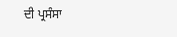ਦੀ ਪ੍ਰਸੰਸਾ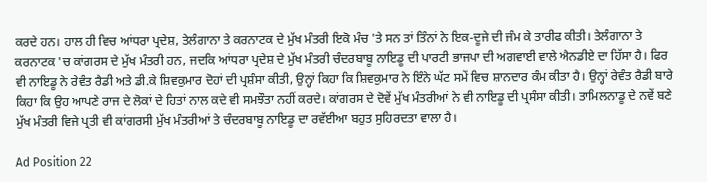ਕਰਦੇ ਹਨ। ਹਾਲ ਹੀ ਵਿਚ ਆਂਧਰਾ ਪ੍ਰਦੇਸ਼, ਤੇਲੰਗਾਨਾ ਤੇ ਕਰਨਾਟਕ ਦੇ ਮੁੱਖ ਮੰਤਰੀ ਇਕੋ ਮੰਚ 'ਤੇ ਸਨ ਤਾਂ ਤਿੰਨਾਂ ਨੇ ਇਕ-ਦੂਜੇ ਦੀ ਜੰਮ ਕੇ ਤਾਰੀਫ ਕੀਤੀ। ਤੇਲੰਗਾਨਾ ਤੇ ਕਰਨਾਟਕ 'ਚ ਕਾਂਗਰਸ ਦੇ ਮੁੱਖ ਮੰਤਰੀ ਹਨ, ਜਦਕਿ ਆਂਧਰਾ ਪ੍ਰਦੇਸ਼ ਦੇ ਮੁੱਖ ਮੰਤਰੀ ਚੰਦਰਬਾਬੂ ਨਾਇਡੂ ਦੀ ਪਾਰਟੀ ਭਾਜਪਾ ਦੀ ਅਗਵਾਈ ਵਾਲੇ ਐਨਡੀਏ ਦਾ ਹਿੱਸਾ ਹੈ। ਫਿਰ ਵੀ ਨਾਇਡੂ ਨੇ ਰੇਵੰਤ ਰੈਡੀ ਅਤੇ ਡੀ.ਕੇ ਸ਼ਿਵਕੁਮਾਰ ਦੋਹਾਂ ਦੀ ਪ੍ਰਸ਼ੰਸਾ ਕੀਤੀ, ਉਨ੍ਹਾਂ ਕਿਹਾ ਕਿ ਸ਼ਿਵਕੁਮਾਰ ਨੇ ਇੰਨੇ ਘੱਟ ਸਮੇਂ ਵਿਚ ਸ਼ਾਨਦਾਰ ਕੰਮ ਕੀਤਾ ਹੈ। ਉਨ੍ਹਾਂ ਰੇਵੰਤ ਰੈਡੀ ਬਾਰੇ ਕਿਹਾ ਕਿ ਉਹ ਆਪਣੇ ਰਾਜ ਦੇ ਲੋਕਾਂ ਦੇ ਹਿਤਾਂ ਨਾਲ ਕਦੇ ਵੀ ਸਮਝੌਤਾ ਨਹੀਂ ਕਰਦੇ। ਕਾਂਗਰਸ ਦੇ ਦੋਵੇਂ ਮੁੱਖ ਮੰਤਰੀਆਂ ਨੇ ਵੀ ਨਾਇਡੂ ਦੀ ਪ੍ਰਸੰਸਾ ਕੀਤੀ। ਤਾਮਿਲਨਾਡੂ ਦੇ ਨਵੇਂ ਬਣੇ ਮੁੱਖ ਮੰਤਰੀ ਵਿਜੇ ਪ੍ਰਤੀ ਵੀ ਕਾਂਗਰਸੀ ਮੁੱਖ ਮੰਤਰੀਆਂ ਤੇ ਚੰਦਰਬਾਬੂ ਨਾਇਡੂ ਦਾ ਰਵੱਈਆ ਬਹੁਤ ਸੁਹਿਰਦਤਾ ਵਾਲਾ ਹੈ।

Ad Position 22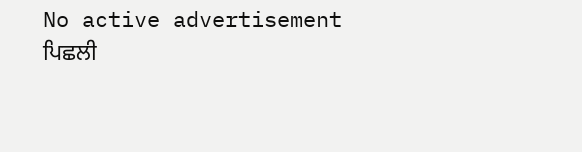No active advertisement
ਪਿਛਲੀ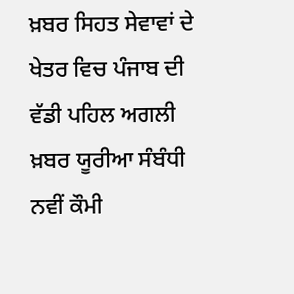ਖ਼ਬਰ ਸਿਹਤ ਸੇਵਾਵਾਂ ਦੇ ਖੇਤਰ ਵਿਚ ਪੰਜਾਬ ਦੀ ਵੱਡੀ ਪਹਿਲ ਅਗਲੀ ਖ਼ਬਰ ਯੂਰੀਆ ਸੰਬੰਧੀ ਨਵੀਂ ਕੌਮੀ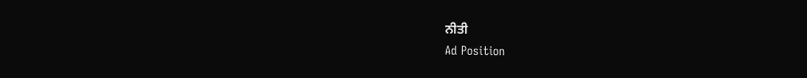ਨੀਤੀ
Ad Position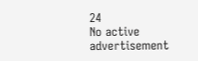24
No active advertisement